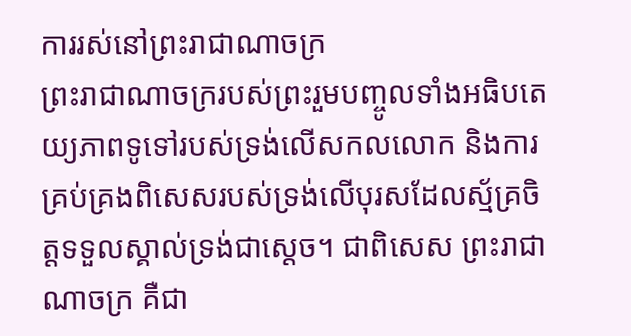ការរស់នៅព្រះរាជាណាចក្រ
ព្រះរាជាណាចក្ររបស់ព្រះរួមបញ្ចូលទាំងអធិបតេយ្យភាពទូទៅរបស់ទ្រង់លើសកលលោក និងការគ្រប់គ្រងពិសេសរបស់ទ្រង់លើបុរសដែលស្ម័គ្រចិត្ដទទួលស្គាល់ទ្រង់ជាស្ដេច។ ជាពិសេស ព្រះរាជាណាចក្រ គឺជា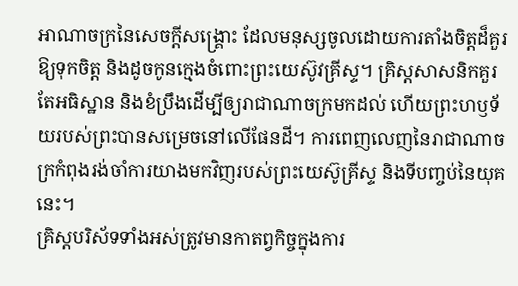អាណាចក្រនៃសេចក្ដីសង្រ្គោះ ដែលមនុស្សចូលដោយការតាំងចិត្តដ៏គួរឱ្យទុកចិត្ត និងដូចកូនក្មេងចំពោះព្រះយេស៊ូវគ្រីស្ទ។ គ្រិស្ដសាសនិកគួរតែអធិស្ឋាន និងខំប្រឹងដើម្បីឲ្យរាជាណាចក្រមកដល់ ហើយព្រះហឫទ័យរបស់ព្រះបានសម្រេចនៅលើផែនដី។ ការពេញលេញនៃរាជាណាចក្រកំពុងរង់ចាំការយាងមកវិញរបស់ព្រះយេស៊ូគ្រីស្ទ និងទីបញ្ចប់នៃយុគនេះ។
គ្រិស្តបរិស័ទទាំងអស់ត្រូវមានកាតព្វកិច្ចក្នុងការ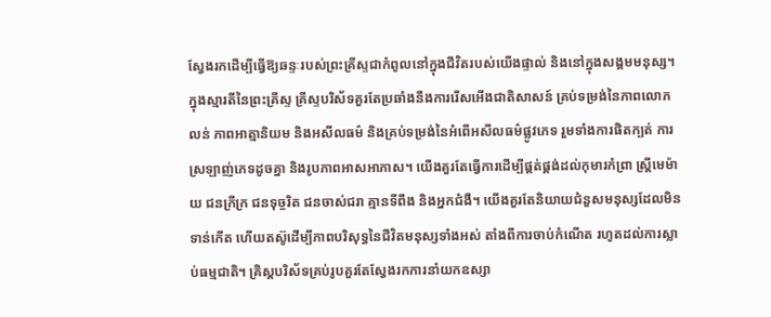ស្វែងរកដើម្បីធ្វើឱ្យឆន្ទៈរបស់ព្រះគ្រីស្ទជាកំពូលនៅក្នុងជីវិតរបស់យើងផ្ទាល់ និងនៅក្នុងសង្គមមនុស្ស។ ក្នុងស្មារតីនៃព្រះគ្រីស្ទ គ្រីស្ទបរិស័ទគួរតែប្រឆាំងនឹងការរើសអើងជាតិសាសន៍ គ្រប់ទម្រង់នៃភាពលោភលន់ ភាពអាត្មានិយម និងអសីលធម៌ និងគ្រប់ទម្រង់នៃអំពើអសីលធម៌ផ្លូវភេទ រួមទាំងការផិតក្បត់ ការស្រឡាញ់ភេទដូចគ្នា និងរូបភាពអាសអាភាស។ យើងគួរតែធ្វើការដើម្បីផ្គត់ផ្គង់ដល់កុមារកំព្រា ស្ត្រីមេម៉ាយ ជនក្រីក្រ ជនទុច្ចរិត ជនចាស់ជរា គ្មានទីពឹង និងអ្នកជំងឺ។ យើងគួរតែនិយាយជំនួសមនុស្សដែលមិនទាន់កើត ហើយតស៊ូដើម្បីភាពបរិសុទ្ធនៃជីវិតមនុស្សទាំងអស់ តាំងពីការចាប់កំណើត រហូតដល់ការស្លាប់ធម្មជាតិ។ គ្រិស្តបរិស័ទគ្រប់រូបគួរតែស្វែងរកការនាំយកឧស្សា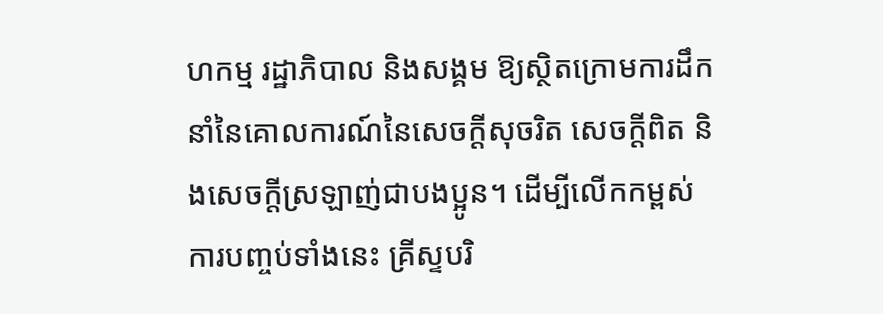ហកម្ម រដ្ឋាភិបាល និងសង្គម ឱ្យស្ថិតក្រោមការដឹកនាំនៃគោលការណ៍នៃសេចក្តីសុចរិត សេចក្តីពិត និងសេចក្តីស្រឡាញ់ជាបងប្អូន។ ដើម្បីលើកកម្ពស់ការបញ្ចប់ទាំងនេះ គ្រីស្ទបរិ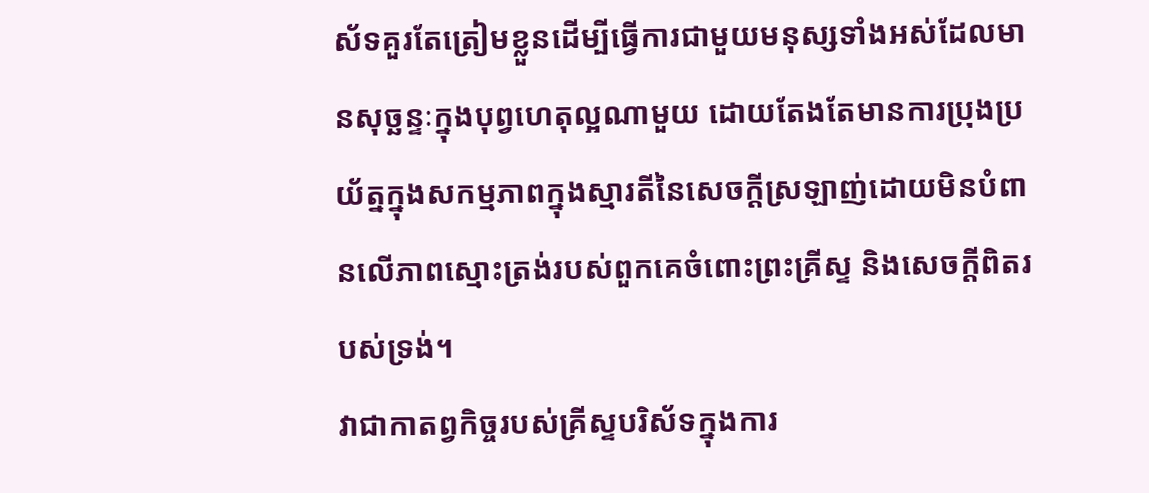ស័ទគួរតែត្រៀមខ្លួនដើម្បីធ្វើការជាមួយមនុស្សទាំងអស់ដែលមានសុច្ឆន្ទៈក្នុងបុព្វហេតុល្អណាមួយ ដោយតែងតែមានការប្រុងប្រយ័ត្នក្នុងសកម្មភាពក្នុងស្មារតីនៃសេចក្តីស្រឡាញ់ដោយមិនបំពានលើភាពស្មោះត្រង់របស់ពួកគេចំពោះព្រះគ្រីស្ទ និងសេចក្តីពិតរបស់ទ្រង់។
វាជាកាតព្វកិច្ចរបស់គ្រីស្ទបរិស័ទក្នុងការ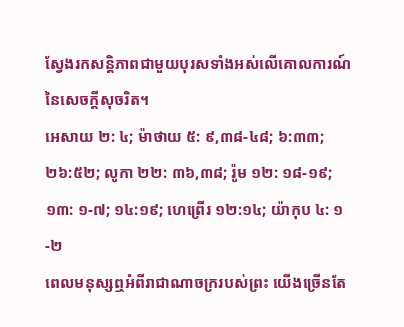ស្វែងរកសន្តិភាពជាមួយបុរសទាំងអស់លើគោលការណ៍នៃសេចក្តីសុចរិត។
អេសាយ ២: ៤; ម៉ាថាយ ៥: ៩,៣៨-៤៨; ៦:៣៣; ២៦:៥២; លូកា ២២: ៣៦,៣៨; រ៉ូម ១២: ១៨-១៩; ១៣: ១-៧; ១៤:១៩; ហេព្រើរ ១២:១៤; យ៉ាកុប ៤: ១-២
ពេលមនុស្សឮអំពីរាជាណាចក្ររបស់ព្រះ យើងច្រើនតែ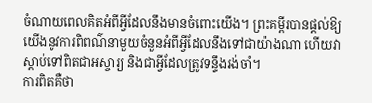ចំណាយពេលគិតអំពីអ្វីដែលនឹងមានចំពោះយើង។ ព្រះគម្ពីរបានផ្តល់ឱ្យយើងនូវការពិពណ៌នាមួយចំនួនអំពីអ្វីដែលនឹងទៅជាយ៉ាងណា ហើយវាស្តាប់ទៅពិតជាអស្ចារ្យ និងជាអ្វីដែលត្រូវទន្ទឹងរង់ចាំ។
ការពិតគឺថា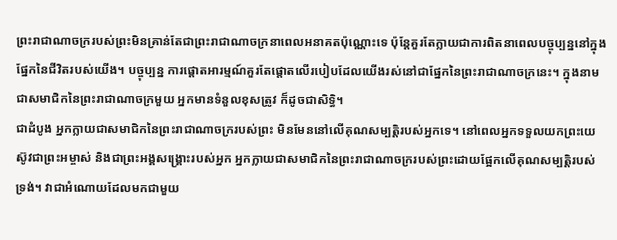ព្រះរាជាណាចក្ររបស់ព្រះមិនគ្រាន់តែជាព្រះរាជាណាចក្រនាពេលអនាគតប៉ុណ្ណោះទេ ប៉ុន្តែគួរតែក្លាយជាការពិតនាពេលបច្ចុប្បន្ននៅក្នុងផ្នែកនៃជីវិតរបស់យើង។ បច្ចុប្បន្ន ការផ្តោតអារម្មណ៍គួរតែផ្តោតលើរបៀបដែលយើងរស់នៅជាផ្នែកនៃព្រះរាជាណាចក្រនេះ។ ក្នុងនាមជាសមាជិកនៃព្រះរាជាណាចក្រមួយ អ្នកមានទំនួលខុសត្រូវ ក៏ដូចជាសិទ្ធិ។
ជាដំបូង អ្នកក្លាយជាសមាជិកនៃព្រះរាជាណាចក្ររបស់ព្រះ មិនមែននៅលើគុណសម្បត្តិរបស់អ្នកទេ។ នៅពេលអ្នកទទួលយកព្រះយេស៊ូវជាព្រះអម្ចាស់ និងជាព្រះអង្គសង្គ្រោះរបស់អ្នក អ្នកក្លាយជាសមាជិកនៃព្រះរាជាណាចក្ររបស់ព្រះដោយផ្អែកលើគុណសម្បត្តិរបស់ទ្រង់។ វាជាអំណោយដែលមកជាមួយ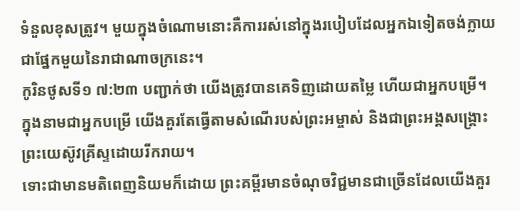ទំនួលខុសត្រូវ។ មួយក្នុងចំណោមនោះគឺការរស់នៅក្នុងរបៀបដែលអ្នកឯទៀតចង់ក្លាយជាផ្នែកមួយនៃរាជាណាចក្រនេះ។
កូរិនថូសទី១ ៧:២៣ បញ្ជាក់ថា យើងត្រូវបានគេទិញដោយតម្លៃ ហើយជាអ្នកបម្រើ។ ក្នុងនាមជាអ្នកបម្រើ យើងគួរតែធ្វើតាមសំណើរបស់ព្រះអម្ចាស់ និងជាព្រះអង្គសង្គ្រោះព្រះយេស៊ូវគ្រីស្ទដោយរីករាយ។
ទោះជាមានមតិពេញនិយមក៏ដោយ ព្រះគម្ពីរមានចំណុចវិជ្ជមានជាច្រើនដែលយើងគួរ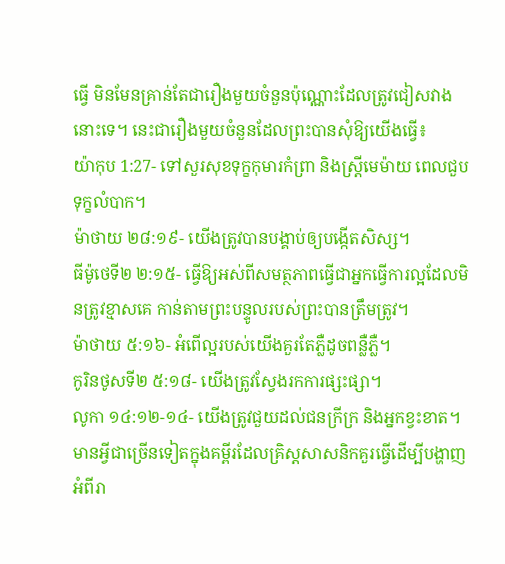ធ្វើ មិនមែនគ្រាន់តែជារឿងមួយចំនួនប៉ុណ្ណោះដែលត្រូវជៀសវាងនោះទេ។ នេះជារឿងមួយចំនួនដែលព្រះបានសុំឱ្យយើងធ្វើ៖
យ៉ាកុប 1:27- ទៅសួរសុខទុក្ខកុមារកំព្រា និងស្ត្រីមេម៉ាយ ពេលជួបទុក្ខលំបាក។
ម៉ាថាយ ២៨:១៩- យើងត្រូវបានបង្គាប់ឲ្យបង្កើតសិស្ស។
ធីម៉ូថេទី២ ២:១៥- ធ្វើឱ្យអស់ពីសមត្ថភាពធ្វើជាអ្នកធ្វើការល្អដែលមិនត្រូវខ្មាសគេ កាន់តាមព្រះបន្ទូលរបស់ព្រះបានត្រឹមត្រូវ។
ម៉ាថាយ ៥:១៦- អំពើល្អរបស់យើងគួរតែភ្លឺដូចពន្លឺភ្លឺ។
កូរិនថូសទី២ ៥:១៨- យើងត្រូវស្វែងរកការផ្សះផ្សា។
លូកា ១៤:១២-១៤- យើងត្រូវជួយដល់ជនក្រីក្រ និងអ្នកខ្វះខាត។
មានអ្វីជាច្រើនទៀតក្នុងគម្ពីរដែលគ្រិស្ដសាសនិកគួរធ្វើដើម្បីបង្ហាញអំពីរា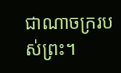ជាណាចក្ររបស់ព្រះ។